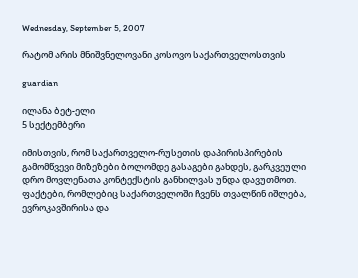Wednesday, September 5, 2007

რატომ არის მნიშვნელოვანი კოსოვო საქართველოსთვის

guardian

ილანა ბეტ-ელი
5 სექტემბერი

იმისთვის, რომ საქართველო-რუსეთის დაპირისპირების გამომწვევი მიზეზები ბოლომდე გასაგები გახდეს, გარკვეული დრო მოვლენათა კონტექსტის განხილვას უნდა დავუთმოთ. ფაქტები, რომლებიც საქართველოში ჩვენს თვალწინ იშლება, ევროკავშირისა და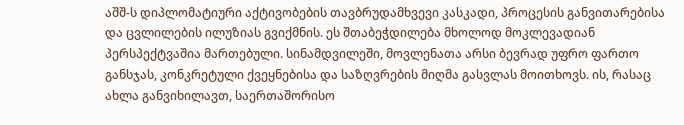აშშ-ს დიპლომატიური აქტივობების თავბრუდამხვევი კასკადი, პროცესის განვითარებისა და ცვლილების ილუზიას გვიქმნის. ეს შთაბეჭდილება მხოლოდ მოკლევადიან პერსპექტვაშია მართებული. სინამდვილეში, მოვლენათა არსი ბევრად უფრო ფართო განსჯას, კონკრეტული ქვეყნებისა და საზღვრების მიღმა გასვლას მოითხოვს. ის, რასაც ახლა განვიხილავთ, საერთაშორისო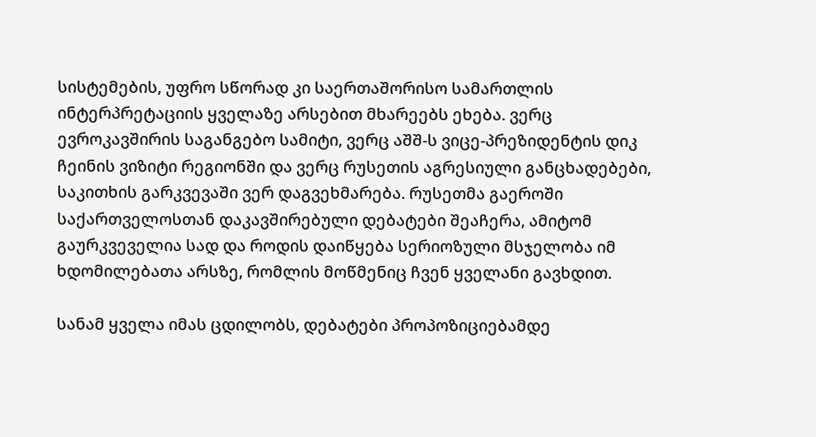სისტემების, უფრო სწორად კი საერთაშორისო სამართლის ინტერპრეტაციის ყველაზე არსებით მხარეებს ეხება. ვერც ევროკავშირის საგანგებო სამიტი, ვერც აშშ-ს ვიცე-პრეზიდენტის დიკ ჩეინის ვიზიტი რეგიონში და ვერც რუსეთის აგრესიული განცხადებები, საკითხის გარკვევაში ვერ დაგვეხმარება. რუსეთმა გაეროში საქართველოსთან დაკავშირებული დებატები შეაჩერა, ამიტომ გაურკვეველია სად და როდის დაიწყება სერიოზული მსჯელობა იმ ხდომილებათა არსზე, რომლის მოწმენიც ჩვენ ყველანი გავხდით.

სანამ ყველა იმას ცდილობს, დებატები პროპოზიციებამდე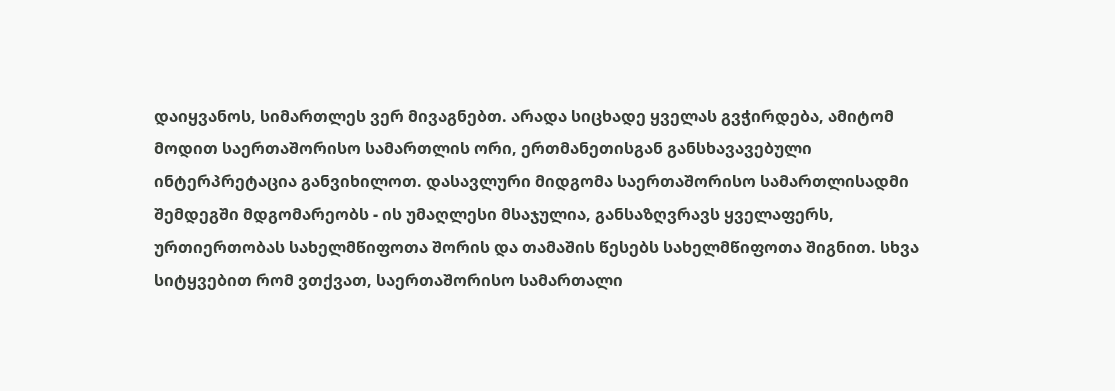დაიყვანოს, სიმართლეს ვერ მივაგნებთ. არადა სიცხადე ყველას გვჭირდება, ამიტომ მოდით საერთაშორისო სამართლის ორი, ერთმანეთისგან განსხავავებული ინტერპრეტაცია განვიხილოთ. დასავლური მიდგომა საერთაშორისო სამართლისადმი შემდეგში მდგომარეობს - ის უმაღლესი მსაჯულია, განსაზღვრავს ყველაფერს, ურთიერთობას სახელმწიფოთა შორის და თამაშის წესებს სახელმწიფოთა შიგნით. სხვა სიტყვებით რომ ვთქვათ, საერთაშორისო სამართალი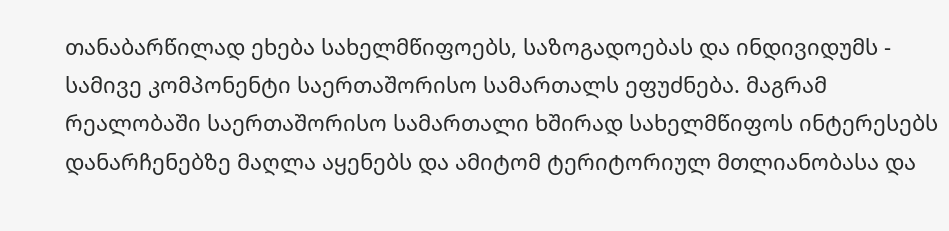თანაბარწილად ეხება სახელმწიფოებს, საზოგადოებას და ინდივიდუმს - სამივე კომპონენტი საერთაშორისო სამართალს ეფუძნება. მაგრამ რეალობაში საერთაშორისო სამართალი ხშირად სახელმწიფოს ინტერესებს დანარჩენებზე მაღლა აყენებს და ამიტომ ტერიტორიულ მთლიანობასა და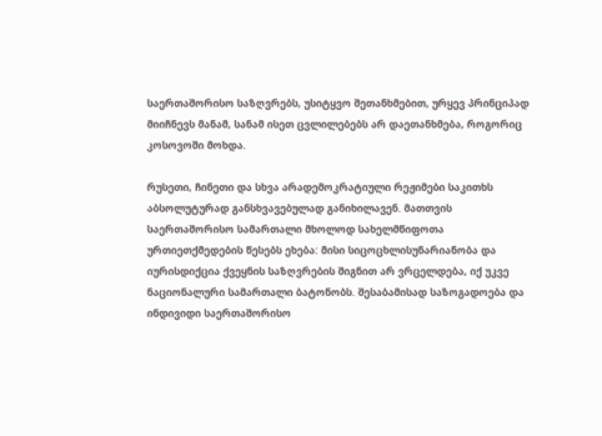საერთაშორისო საზღვრებს, უსიტყვო შეთანხმებით, ურყევ პრინციპად მიიჩნევს მანამ, სანამ ისეთ ცვლილებებს არ დაეთანხმება, როგორიც კოსოვოში მოხდა.

რუსეთი, ჩინეთი და სხვა არადემოკრატიული რეჟიმები საკითხს აბსოლუტურად განსხვავებულად განიხილავენ. მათთვის საერთაშორისო სამართალი მხოლოდ სახელმწიფოთა ურთიეთქმედების წესებს ეხება: მისი სიცოცხლისუნარიანობა და იურისდიქცია ქვეყნის საზღვრების შიგნით არ ვრცელდება, იქ უკვე ნაციონალური სამართალი ბატონობს. შესაბამისად საზოგადოება და ინდივიდი საერთაშორისო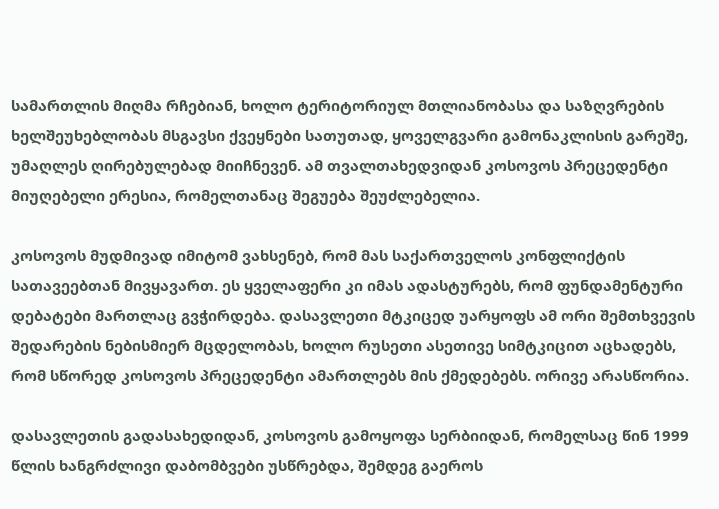სამართლის მიღმა რჩებიან, ხოლო ტერიტორიულ მთლიანობასა და საზღვრების ხელშეუხებლობას მსგავსი ქვეყნები სათუთად, ყოველგვარი გამონაკლისის გარეშე, უმაღლეს ღირებულებად მიიჩნევენ. ამ თვალთახედვიდან კოსოვოს პრეცედენტი მიუღებელი ერესია, რომელთანაც შეგუება შეუძლებელია.

კოსოვოს მუდმივად იმიტომ ვახსენებ, რომ მას საქართველოს კონფლიქტის სათავეებთან მივყავართ. ეს ყველაფერი კი იმას ადასტურებს, რომ ფუნდამენტური დებატები მართლაც გვჭირდება. დასავლეთი მტკიცედ უარყოფს ამ ორი შემთხვევის შედარების ნებისმიერ მცდელობას, ხოლო რუსეთი ასეთივე სიმტკიცით აცხადებს, რომ სწორედ კოსოვოს პრეცედენტი ამართლებს მის ქმედებებს. ორივე არასწორია.

დასავლეთის გადასახედიდან, კოსოვოს გამოყოფა სერბიიდან, რომელსაც წინ 1999 წლის ხანგრძლივი დაბომბვები უსწრებდა, შემდეგ გაეროს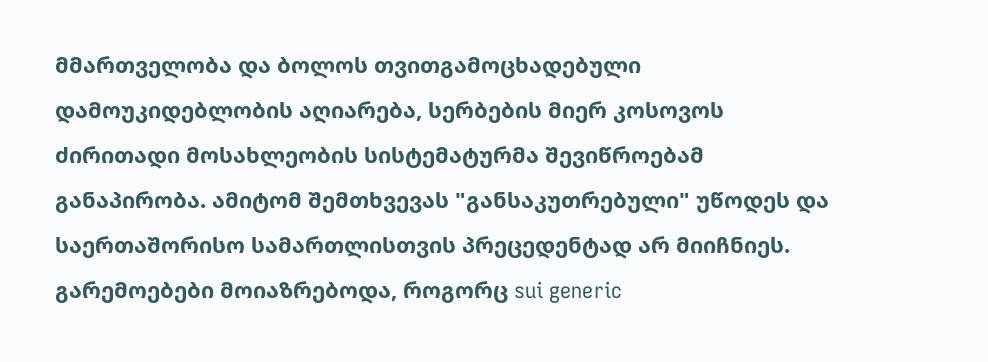მმართველობა და ბოლოს თვითგამოცხადებული დამოუკიდებლობის აღიარება, სერბების მიერ კოსოვოს ძირითადი მოსახლეობის სისტემატურმა შევიწროებამ განაპირობა. ამიტომ შემთხვევას "განსაკუთრებული" უწოდეს და საერთაშორისო სამართლისთვის პრეცედენტად არ მიიჩნიეს. გარემოებები მოიაზრებოდა, როგორც sui generic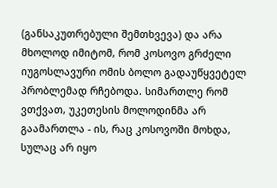(განსაკუთრებული შემთხვევა) და არა მხოლოდ იმიტომ, რომ კოსოვო გრძელი იუგოსლავური ომის ბოლო გადაუწყვეტელ პრობლემად რჩებოდა. სიმართლე რომ ვთქვათ, უკეთესის მოლოდინმა არ გაამართლა - ის, რაც კოსოვოში მოხდა, სულაც არ იყო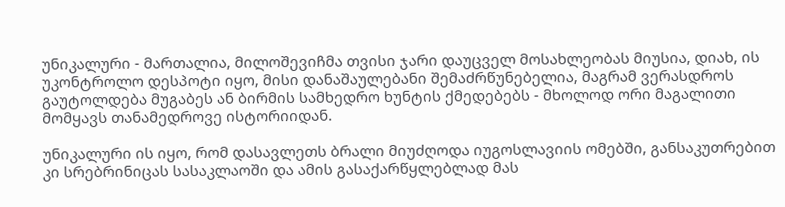უნიკალური - მართალია, მილოშევიჩმა თვისი ჯარი დაუცველ მოსახლეობას მიუსია, დიახ, ის უკონტროლო დესპოტი იყო, მისი დანაშაულებანი შემაძრწუნებელია, მაგრამ ვერასდროს გაუტოლდება მუგაბეს ან ბირმის სამხედრო ხუნტის ქმედებებს - მხოლოდ ორი მაგალითი მომყავს თანამედროვე ისტორიიდან.

უნიკალური ის იყო, რომ დასავლეთს ბრალი მიუძღოდა იუგოსლავიის ომებში, განსაკუთრებით კი სრებრინიცას სასაკლაოში და ამის გასაქარწყლებლად მას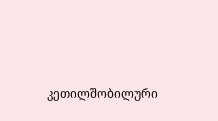კეთილშობილური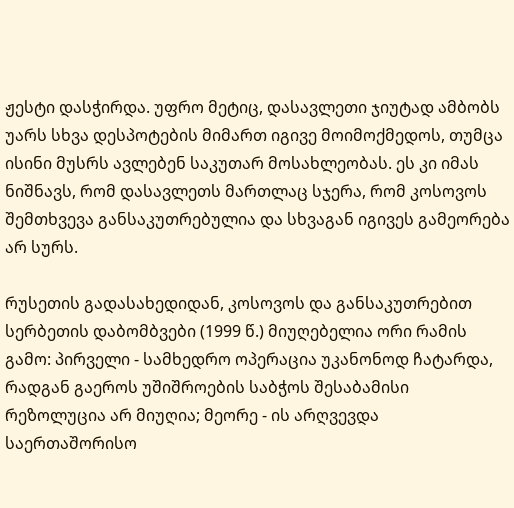ჟესტი დასჭირდა. უფრო მეტიც, დასავლეთი ჯიუტად ამბობს უარს სხვა დესპოტების მიმართ იგივე მოიმოქმედოს, თუმცა ისინი მუსრს ავლებენ საკუთარ მოსახლეობას. ეს კი იმას ნიშნავს, რომ დასავლეთს მართლაც სჯერა, რომ კოსოვოს შემთხვევა განსაკუთრებულია და სხვაგან იგივეს გამეორება არ სურს.

რუსეთის გადასახედიდან, კოსოვოს და განსაკუთრებით სერბეთის დაბომბვები (1999 წ.) მიუღებელია ორი რამის გამო: პირველი - სამხედრო ოპერაცია უკანონოდ ჩატარდა, რადგან გაეროს უშიშროების საბჭოს შესაბამისი რეზოლუცია არ მიუღია; მეორე - ის არღვევდა საერთაშორისო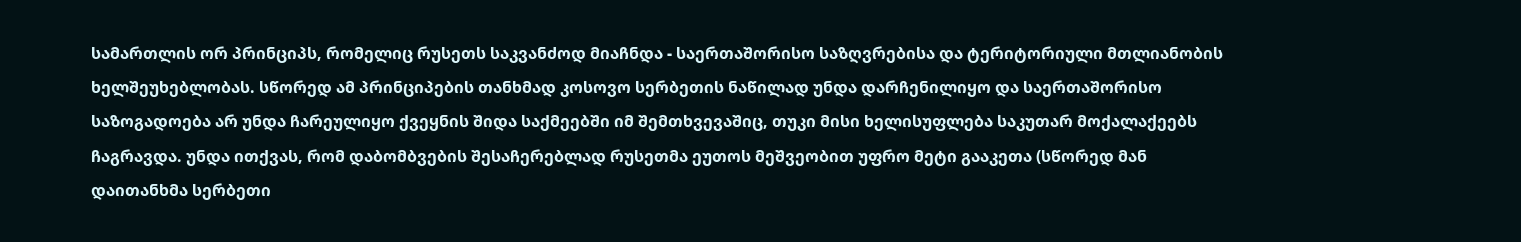სამართლის ორ პრინციპს, რომელიც რუსეთს საკვანძოდ მიაჩნდა - საერთაშორისო საზღვრებისა და ტერიტორიული მთლიანობის ხელშეუხებლობას. სწორედ ამ პრინციპების თანხმად კოსოვო სერბეთის ნაწილად უნდა დარჩენილიყო და საერთაშორისო საზოგადოება არ უნდა ჩარეულიყო ქვეყნის შიდა საქმეებში იმ შემთხვევაშიც, თუკი მისი ხელისუფლება საკუთარ მოქალაქეებს ჩაგრავდა. უნდა ითქვას, რომ დაბომბვების შესაჩერებლად რუსეთმა ეუთოს მეშვეობით უფრო მეტი გააკეთა (სწორედ მან დაითანხმა სერბეთი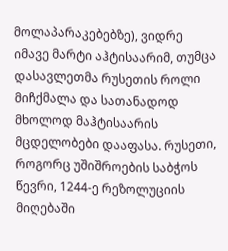მოლაპარაკებებზე), ვიდრე იმავე მარტი აჰტისაარიმ, თუმცა დასავლეთმა რუსეთის როლი მიჩქმალა და სათანადოდ მხოლოდ მაჰტისაარის მცდელობები დააფასა. რუსეთი, როგორც უშიშროების საბჭოს წევრი, 1244-ე რეზოლუციის მიღებაში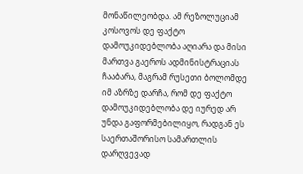მონაწილეობდა. ამ რეზოლუციამ კოსოვოს დე ფაქტო დამოუკიდებლობა აღიარა და მისი მართვა გაეროს ადმინისტრაციას ჩააბარა, მაგრამ რუსეთი ბოლომდე იმ აზრზე დარჩა, რომ დე ფაქტო დამოუკიდებლობა დე იურედ არ უნდა გაფორმებილიყო, რადგან ეს საერთაშორისო სამართლის დარღვევად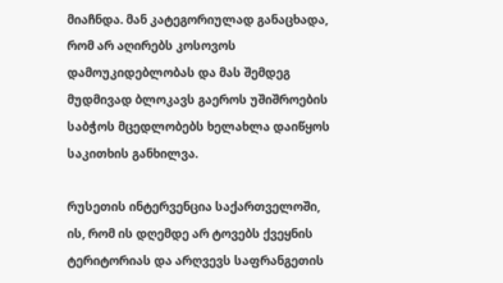მიაჩნდა. მან კატეგორიულად განაცხადა, რომ არ აღირებს კოსოვოს დამოუკიდებლობას და მას შემდეგ მუდმივად ბლოკავს გაეროს უშიშროების საბჭოს მცედლობებს ხელახლა დაიწყოს საკითხის განხილვა.

რუსეთის ინტერვენცია საქართველოში, ის, რომ ის დღემდე არ ტოვებს ქვეყნის ტერიტორიას და არღვევს საფრანგეთის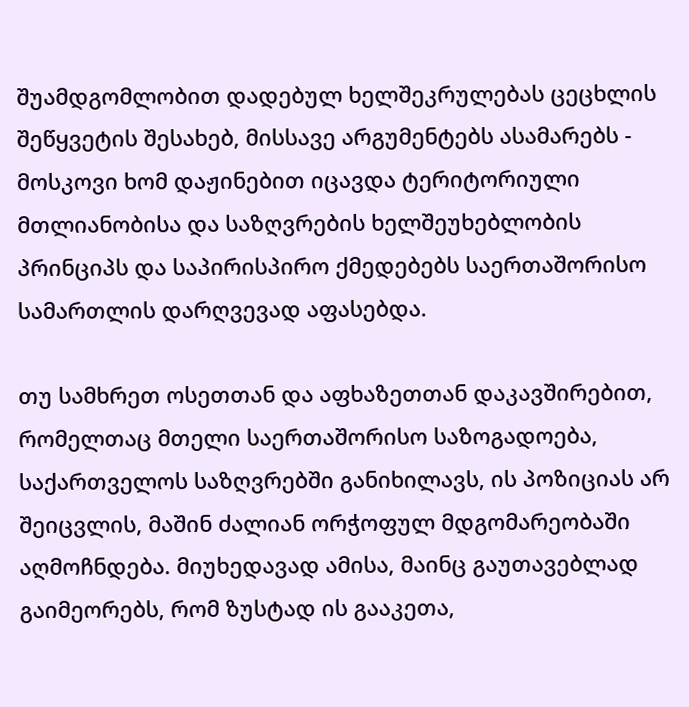შუამდგომლობით დადებულ ხელშეკრულებას ცეცხლის შეწყვეტის შესახებ, მისსავე არგუმენტებს ასამარებს - მოსკოვი ხომ დაჟინებით იცავდა ტერიტორიული მთლიანობისა და საზღვრების ხელშეუხებლობის პრინციპს და საპირისპირო ქმედებებს საერთაშორისო სამართლის დარღვევად აფასებდა.

თუ სამხრეთ ოსეთთან და აფხაზეთთან დაკავშირებით, რომელთაც მთელი საერთაშორისო საზოგადოება, საქართველოს საზღვრებში განიხილავს, ის პოზიციას არ შეიცვლის, მაშინ ძალიან ორჭოფულ მდგომარეობაში აღმოჩნდება. მიუხედავად ამისა, მაინც გაუთავებლად გაიმეორებს, რომ ზუსტად ის გააკეთა,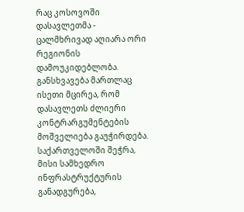რაც კოსოვოში დასავლეთმა - ცალმხრივად აღიარა ორი რეგიონის დამოუკიდებლობა. განსხვავება მართლაც ისეთი მცირეა, რომ დასავლეთს ძლიერი კონტრარგუმენტების მოშველიება გაუჭირდება. საქართველოში შეჭრა, მისი სამხედრო ინფრასტრუქტურის განადგურება,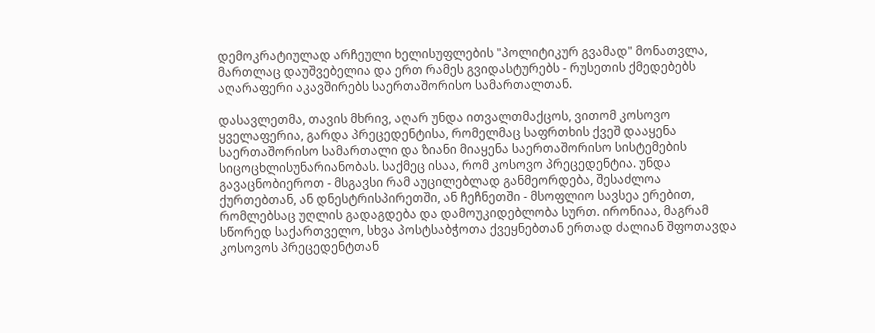დემოკრატიულად არჩეული ხელისუფლების "პოლიტიკურ გვამად" მონათვლა, მართლაც დაუშვებელია და ერთ რამეს გვიდასტურებს - რუსეთის ქმედებებს აღარაფერი აკავშირებს საერთაშორისო სამართალთან.

დასავლეთმა, თავის მხრივ, აღარ უნდა ითვალთმაქცოს, ვითომ კოსოვო ყველაფერია, გარდა პრეცედენტისა, რომელმაც საფრთხის ქვეშ დააყენა საერთაშორისო სამართალი და ზიანი მიაყენა საერთაშორისო სისტემების სიცოცხლისუნარიანობას. საქმეც ისაა, რომ კოსოვო პრეცედენტია. უნდა გავაცნობიეროთ - მსგავსი რამ აუცილებლად განმეორდება, შესაძლოა ქურთებთან, ან დნესტრისპირეთში, ან ჩეჩნეთში - მსოფლიო სავსეა ერებით, რომლებსაც უღლის გადაგდება და დამოუკიდებლობა სურთ. ირონიაა, მაგრამ სწორედ საქართველო, სხვა პოსტსაბჭოთა ქვეყნებთან ერთად ძალიან შფოთავდა კოსოვოს პრეცედენტთან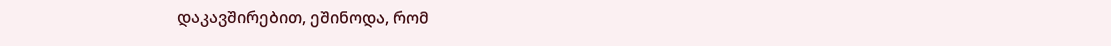დაკავშირებით, ეშინოდა, რომ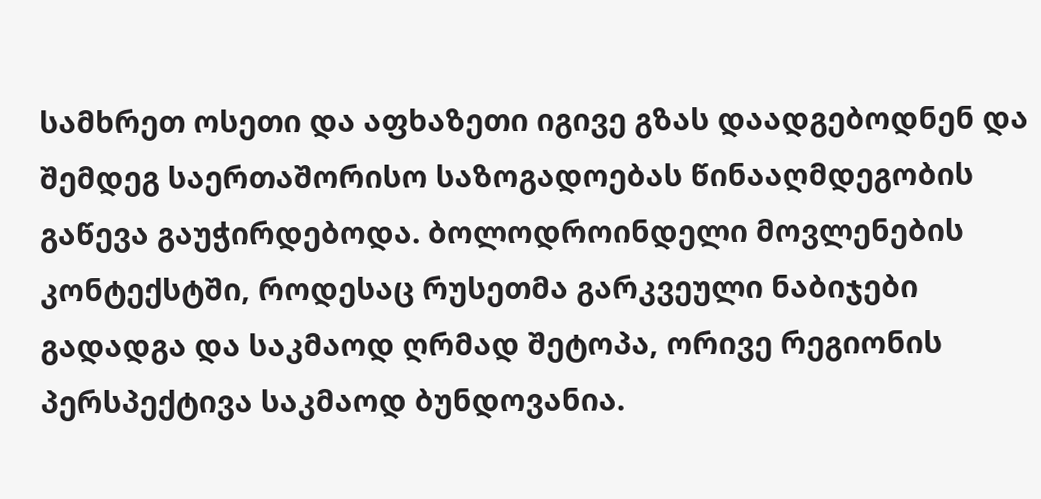სამხრეთ ოსეთი და აფხაზეთი იგივე გზას დაადგებოდნენ და შემდეგ საერთაშორისო საზოგადოებას წინააღმდეგობის გაწევა გაუჭირდებოდა. ბოლოდროინდელი მოვლენების კონტექსტში, როდესაც რუსეთმა გარკვეული ნაბიჯები გადადგა და საკმაოდ ღრმად შეტოპა, ორივე რეგიონის პერსპექტივა საკმაოდ ბუნდოვანია.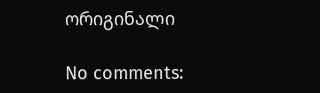ორიგინალი

No comments: